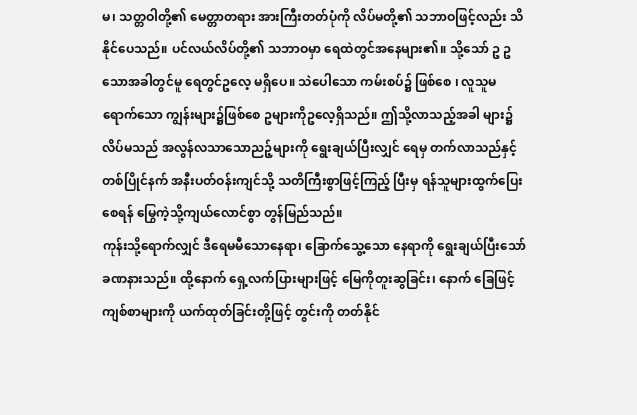မ၊ သတ္တဝါတို့၏ မေတ္တာတရား အားကြီးတတ်ပုံကို လိပ်မတို့၏ သဘာဝဖြင့်လည်း သိနိုင်ပေသည်။ ပင်လယ်လိပ်တို့၏ သဘာဝမှာ ရေထဲတွင်အနေများ၏။ သို့သော် ဥ ဥသောအခါတွင်မူ ရေတွင်ဥလေ့ မရှိပေ။ သဲပေါသော ကမ်းစပ်၌ ဖြစ်စေ ၊ လူသူမရောက်သော ကျွန်းများ၌ဖြစ်စေ ဥများကိုဥလေ့ရှိသည်။ ဤသို့လာသည့်အခါ များ၌ လိပ်မသည် အလွန်လသာသောညဉ့်များကို ရွေးချယ်ပြီးလျှင် ရေမှ တက်လာသည်နှင့်တစ်ပြိုင်နက် အနီးပတ်ဝန်းကျင်သို့ သတိကြီးစွာဖြင့်ကြည့် ပြီးမှ ရန်သူများထွက်ပြေးစေရန် မြွေကဲ့သို့ကျယ်လောင်စွာ တွန်မြည်သည်။
ကုန်းသို့ရောက်လျှင် ဒီရေမမီသောနေရာ၊ ခြောက်သွေ့သော နေရာကို ရွေးချယ်ပြီးသော် ခဏနားသည်။ ထို့နောက် ရှေ့လက်ပြားများဖြင့် မြေကိုတူးဆွခြင်း၊ နောက် ခြေဖြင့် ကျစ်စာများကို ယက်ထုတ်ခြင်းတို့ဖြင့် တွင်းကို တတ်နိုင်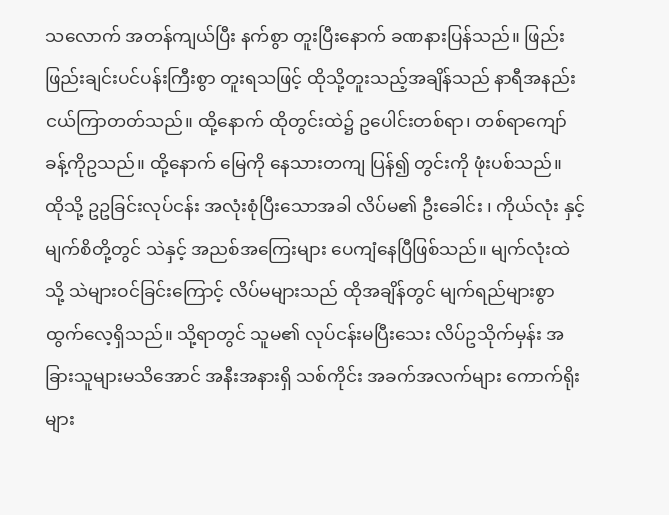သလောက် အတန်ကျယ်ပြီး နက်စွာ တူးပြီးနောက် ခဏနားပြန်သည်။ ဖြည်းဖြည်းချင်းပင်ပန်းကြီးစွာ တူးရသဖြင့် ထိုသို့တူးသည့်အချိန်သည် နာရီအနည်းငယ်ကြာတတ်သည်။ ထို့နောက် ထိုတွင်းထဲ၌ ဥပေါင်းတစ်ရာ၊ တစ်ရာကျော်ခန့်ကိုဥသည်။ ထို့နောက် မြေကို နေသားတကျ ပြန်၍ တွင်းကို ဖုံးပစ်သည်။
ထိုသို့ ဥဥခြင်းလုပ်ငန်း အလုံးစုံပြီးသောအခါ လိပ်မ၏ ဦးခေါင်း ၊ ကိုယ်လုံး နှင့် မျက်စိတို့တွင် သဲနှင့် အညစ်အကြေးများ ပေကျံနေပြီဖြစ်သည်။ မျက်လုံးထဲသို့ သဲများဝင်ခြင်းကြောင့် လိပ်မများသည် ထိုအချိန်တွင် မျက်ရည်များစွာထွက်လေ့ရှိသည်။ သို့ရာတွင် သူမ၏ လုပ်ငန်းမပြီးသေး လိပ်ဥသိုက်မှန်း အခြားသူများမသိအောင် အနီးအနားရှိ သစ်ကိုင်း အခက်အလက်များ ကောက်ရိုးများ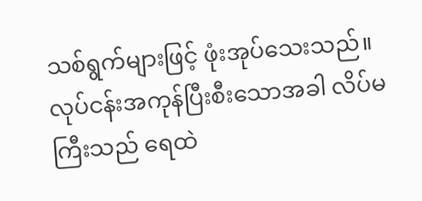သစ်ရွက်များဖြင့် ဖုံးအုပ်သေးသည်။
လုပ်ငန်းအကုန်ပြီးစီးသောအခါ လိပ်မကြီးသည် ရေထဲ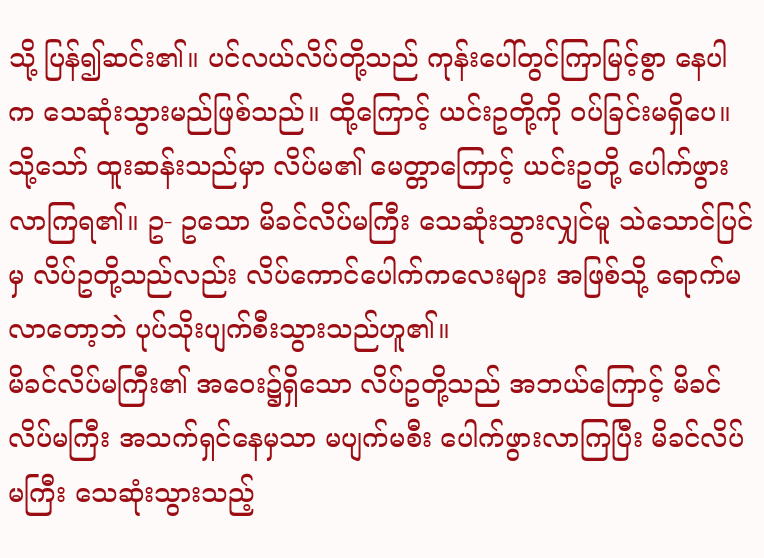သို့ ပြန်၍ဆင်း၏။ ပင်လယ်လိပ်တို့သည် ကုန်းပေါ်တွင်ကြာမြင့်စွာ နေပါက သေဆုံးသွားမည်ဖြစ်သည်။ ထို့ကြောင့် ယင်းဥတို့ကို ဝပ်ခြင်းမရှိပေ။ သို့သော် ထူးဆန်းသည်မှာ လိပ်မ၏ မေတ္တာကြောင့် ယင်းဥတို့ ပေါက်ဖွားလာကြရ၏။ ဥ- ဥသော မိခင်လိပ်မကြီး သေဆုံးသွားလျှင်မူ သဲသောင်ပြင်မှ လိပ်ဥတို့သည်လည်း လိပ်ကောင်ပေါက်ကလေးများ အဖြစ်သို့ ရောက်မလာတော့ဘဲ ပုပ်သိုးပျက်စီးသွားသည်ဟူ၏။
မိခင်လိပ်မကြီး၏ အဝေး၌ရှိသော လိပ်ဥတို့သည် အဘယ်ကြောင့် မိခင်လိပ်မကြီး အသက်ရှင်နေမှသာ မပျက်မစီး ပေါက်ဖွားလာကြပြီး မိခင်လိပ်မကြီး သေဆုံးသွားသည့်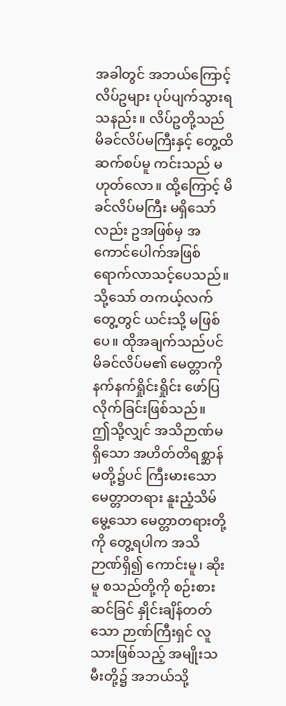အခါတွင် အဘယ်ကြောင့် လိပ်ဥများ ပုပ်ပျက်သွားရသနည်း။ လိပ်ဥတို့သည် မိခင်လိပ်မကြီးနှင့် တွေ့ထိ ဆက်စပ်မူ ကင်းသည် မဟုတ်လော။ ထို့ကြောင့် မိခင်လိပ်မကြီး မရှိသော်လည်း ဥအဖြစ်မှ အကောင်ပေါက်အဖြစ် ရောက်လာသင့်ပေသည်။
သို့သော် တကယ့်လက်တွေ့တွင် ယင်းသို့ မဖြစ်ပေ။ ထိုအချက်သည်ပင် မိခင်လိပ်မ၏ မေတ္တာကို နက်နက်ရှိုင်းရှိုင်း ဖော်ပြလိုက်ခြင်းဖြစ်သည်။
ဤသို့လျှင် အသိဉာဏ်မရှိသော အဟိတ်တိရစ္ဆာန်မတို့၌ပင် ကြီးမားသော မေတ္တာတရား နူးညံ့သိမ်မွေ့သော မေတ္တာတရားတို့ကို တွေ့ရပါက အသိဉာဏ်ရှိ၍ ကောင်းမူ၊ ဆိုးမူ စသည်တို့ကို စဉ်းစားဆင်ခြင် နှိုင်းချိန်တတ်သော ဉာဏ်ကြီးရှင် လူသားဖြစ်သည့် အမျိုးသမီးတို့၌ အဘယ်သို့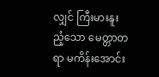လျှင် ကြီးမားနူးညံ့သော မေတ္တာတရာ မကိန်းအောင်း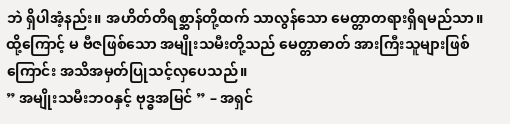ဘဲ ရှိပါအံ့နည်း။ အဟိတ်တိရစ္ဆာန်တို့ထက် သာလွန်သော မေတ္တာတရားရှိရမည်သာ။ ထို့ကြောင့် မ ဗီဇဖြစ်သော အမျိုးသမီးတို့သည် မေတ္တာဓာတ် အားကြီးသူများဖြစ်ကြောင်း အသိအမှတ်ပြုသင့်လှပေသည်။
” အမျိုးသမီးဘဝနှင့် ဗုဒ္ဓအမြင် ” – အရှင်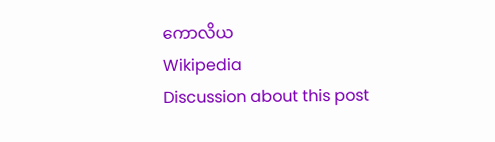ကောလိယ
Wikipedia
Discussion about this post